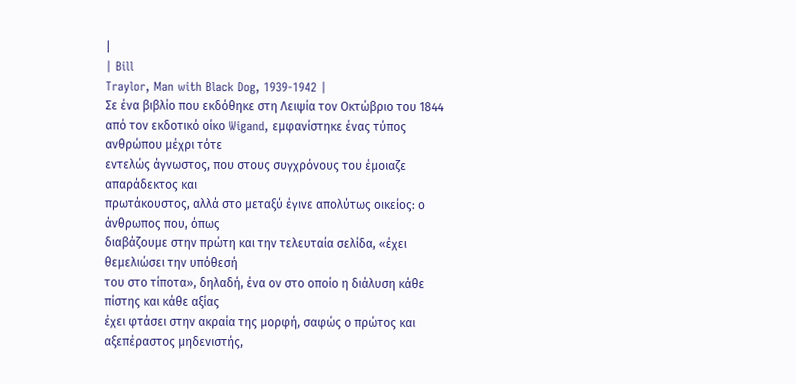|
| Bill
Traylor, Man with Black Dog, 1939-1942 |
Σε ένα βιβλίο που εκδόθηκε στη Λειψία τον Οκτώβριο του 1844
από τον εκδοτικό οίκο Wigand, εμφανίστηκε ένας τύπος ανθρώπου μέχρι τότε
εντελώς άγνωστος, που στους συγχρόνους του έμοιαζε απαράδεκτος και
πρωτάκουστος, αλλά στο μεταξύ έγινε απολύτως οικείος: ο άνθρωπος που, όπως
διαβάζουμε στην πρώτη και την τελευταία σελίδα, «έχει θεμελιώσει την υπόθεσή
του στο τίποτα», δηλαδή, ένα ον στο οποίο η διάλυση κάθε πίστης και κάθε αξίας
έχει φτάσει στην ακραία της μορφή, σαφώς ο πρώτος και αξεπέραστος μηδενιστής,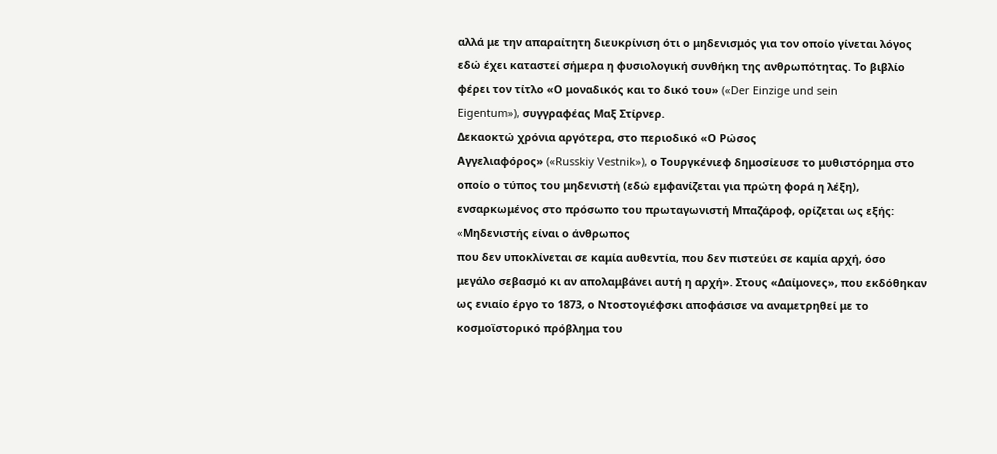αλλά με την απαραίτητη διευκρίνιση ότι ο μηδενισμός για τον οποίο γίνεται λόγος
εδώ έχει καταστεί σήμερα η φυσιολογική συνθήκη της ανθρωπότητας. Το βιβλίο
φέρει τον τίτλο «Ο μοναδικός και το δικό του» («Der Einzige und sein
Eigentum»), συγγραφέας Μαξ Στίρνερ.
Δεκαοκτώ χρόνια αργότερα, στο περιοδικό «Ο Ρώσος
Αγγελιαφόρος» («Russkiy Vestnik»), ο Τουργκένιεφ δημοσίευσε το μυθιστόρημα στο
οποίο ο τύπος του μηδενιστή (εδώ εμφανίζεται για πρώτη φορά η λέξη),
ενσαρκωμένος στο πρόσωπο του πρωταγωνιστή Μπαζάροφ, ορίζεται ως εξής: «Mηδενιστής είναι ο άνθρωπος
που δεν υποκλίνεται σε καμία αυθεντία, που δεν πιστεύει σε καμία αρχή, όσο
μεγάλο σεβασμό κι αν απολαμβάνει αυτή η αρχή». Στους «Δαίμονες», που εκδόθηκαν
ως ενιαίο έργο το 1873, ο Ντοστογιέφσκι αποφάσισε να αναμετρηθεί με το
κοσμοϊστορικό πρόβλημα του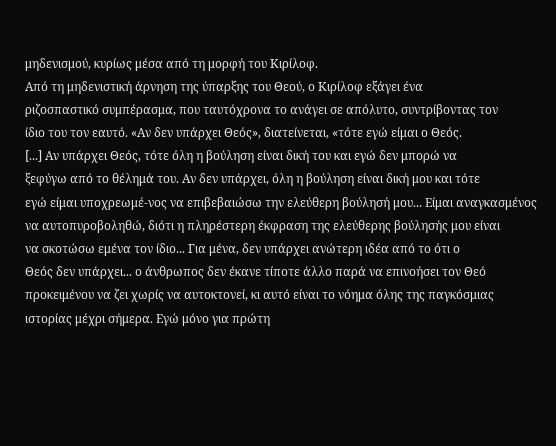μηδενισμού, κυρίως μέσα από τη μορφή του Κιρίλοφ.
Από τη μηδενιστική άρνηση της ύπαρξης του Θεού, ο Κιρίλοφ εξάγει ένα
ριζοσπαστικό συμπέρασμα, που ταυτόχρονα το ανάγει σε απόλυτο, συντρίβοντας τον
ίδιο του τον εαυτό. «Αν δεν υπάρχει Θεός», διατείνεται, «τότε εγώ είμαι ο Θεός.
[...] Αν υπάρχει Θεός, τότε όλη η βούληση είναι δική του και εγώ δεν μπορώ να
ξεφύγω από το θέλημά του. Αν δεν υπάρχει, όλη η βούληση είναι δική μου και τότε
εγώ είμαι υποχρεωμέ-νος να επιβεβαιώσω την ελεύθερη βούλησή μου... Είμαι αναγκασμένος
να αυτοπυροβοληθώ, διότι η πληρέστερη έκφραση της ελεύθερης βούλησής μου είναι
να σκοτώσω εμένα τον ίδιο... Για μένα, δεν υπάρχει ανώτερη ιδέα από το ότι ο
Θεός δεν υπάρχει... ο άνθρωπος δεν έκανε τίποτε άλλο παρά να επινοήσει τον Θεό
προκειμένου να ζει χωρίς να αυτοκτονεί, κι αυτό είναι το νόημα όλης της παγκόσμιας
ιστορίας μέχρι σήμερα. Εγώ μόνο για πρώτη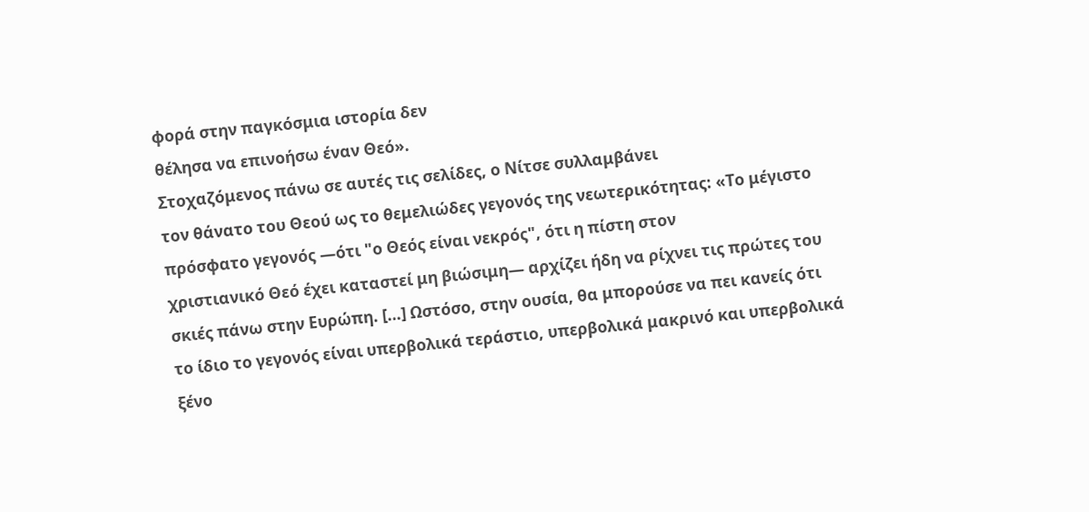φορά στην παγκόσμια ιστορία δεν
θέλησα να επινοήσω έναν Θεό».
Στοχαζόμενος πάνω σε αυτές τις σελίδες, ο Νίτσε συλλαμβάνει
τον θάνατο του Θεού ως το θεμελιώδες γεγονός της νεωτερικότητας: «Το μέγιστο
πρόσφατο γεγονός —ότι "ο Θεός είναι νεκρός", ότι η πίστη στον
χριστιανικό Θεό έχει καταστεί μη βιώσιμη— αρχίζει ήδη να ρίχνει τις πρώτες του
σκιές πάνω στην Ευρώπη. […] Ωστόσο, στην ουσία, θα μπορούσε να πει κανείς ότι
το ίδιο το γεγονός είναι υπερβολικά τεράστιο, υπερβολικά μακρινό και υπερβολικά
ξένο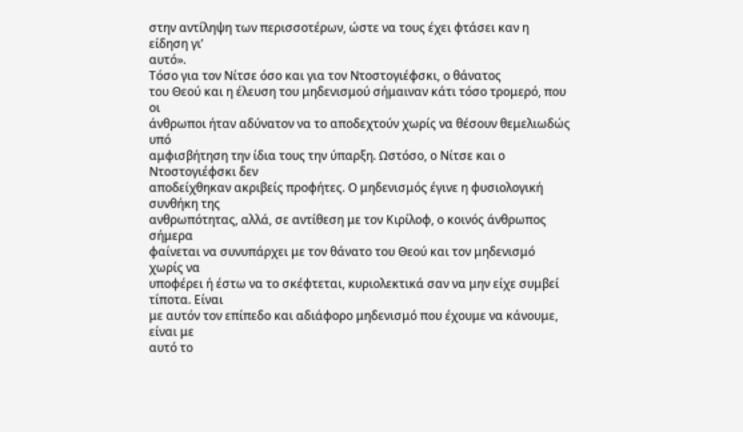στην αντίληψη των περισσοτέρων, ώστε να τους έχει φτάσει καν η είδηση γι’
αυτό».
Τόσο για τον Νίτσε όσο και για τον Ντοστογιέφσκι, ο θάνατος
του Θεού και η έλευση του μηδενισμού σήμαιναν κάτι τόσο τρομερό, που οι
άνθρωποι ήταν αδύνατον να το αποδεχτούν χωρίς να θέσουν θεμελιωδώς υπό
αμφισβήτηση την ίδια τους την ύπαρξη. Ωστόσο, ο Νίτσε και ο Ντοστογιέφσκι δεν
αποδείχθηκαν ακριβείς προφήτες. Ο μηδενισμός έγινε η φυσιολογική συνθήκη της
ανθρωπότητας, αλλά, σε αντίθεση με τον Κιρίλοφ, ο κοινός άνθρωπος σήμερα
φαίνεται να συνυπάρχει με τον θάνατο του Θεού και τον μηδενισμό χωρίς να
υποφέρει ή έστω να το σκέφτεται, κυριολεκτικά σαν να μην είχε συμβεί τίποτα. Είναι
με αυτόν τον επίπεδο και αδιάφορο μηδενισμό που έχουμε να κάνουμε, είναι με
αυτό το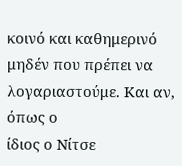κοινό και καθημερινό μηδέν που πρέπει να λογαριαστούμε. Και αν, όπως ο
ίδιος ο Νίτσε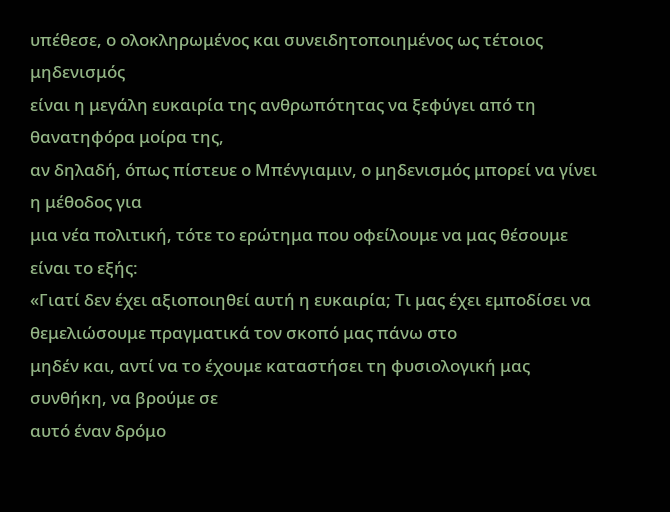υπέθεσε, ο ολοκληρωμένος και συνειδητοποιημένος ως τέτοιος μηδενισμός
είναι η μεγάλη ευκαιρία της ανθρωπότητας να ξεφύγει από τη θανατηφόρα μοίρα της,
αν δηλαδή, όπως πίστευε ο Μπένγιαμιν, ο μηδενισμός μπορεί να γίνει η μέθοδος για
μια νέα πολιτική, τότε το ερώτημα που οφείλουμε να μας θέσουμε είναι το εξής:
«Γιατί δεν έχει αξιοποιηθεί αυτή η ευκαιρία; Τι μας έχει εμποδίσει να θεμελιώσουμε πραγματικά τον σκοπό μας πάνω στο
μηδέν και, αντί να το έχουμε καταστήσει τη φυσιολογική μας συνθήκη, να βρούμε σε
αυτό έναν δρόμο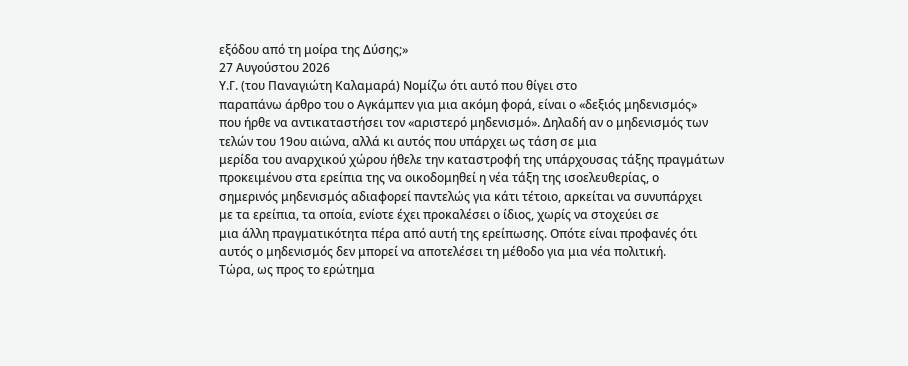εξόδου από τη μοίρα της Δύσης;»
27 Αυγούστου 2026
Υ.Γ. (του Παναγιώτη Καλαμαρά) Νομίζω ότι αυτό που θίγει στο
παραπάνω άρθρο του ο Αγκάμπεν για μια ακόμη φορά, είναι ο «δεξιός μηδενισμός»
που ήρθε να αντικαταστήσει τον «αριστερό μηδενισμό». Δηλαδή αν ο μηδενισμός των
τελών του 19ου αιώνα, αλλά κι αυτός που υπάρχει ως τάση σε μια
μερίδα του αναρχικού χώρου ήθελε την καταστροφή της υπάρχουσας τάξης πραγμάτων
προκειμένου στα ερείπια της να οικοδομηθεί η νέα τάξη της ισοελευθερίας, ο
σημερινός μηδενισμός αδιαφορεί παντελώς για κάτι τέτοιο, αρκείται να συνυπάρχει
με τα ερείπια, τα οποία, ενίοτε έχει προκαλέσει ο ίδιος, χωρίς να στοχεύει σε
μια άλλη πραγματικότητα πέρα από αυτή της ερείπωσης. Οπότε είναι προφανές ότι
αυτός ο μηδενισμός δεν μπορεί να αποτελέσει τη μέθοδο για μια νέα πολιτική.
Τώρα, ως προς το ερώτημα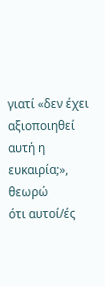γιατί «δεν έχει αξιοποιηθεί αυτή η ευκαιρία;», θεωρώ
ότι αυτοί/ές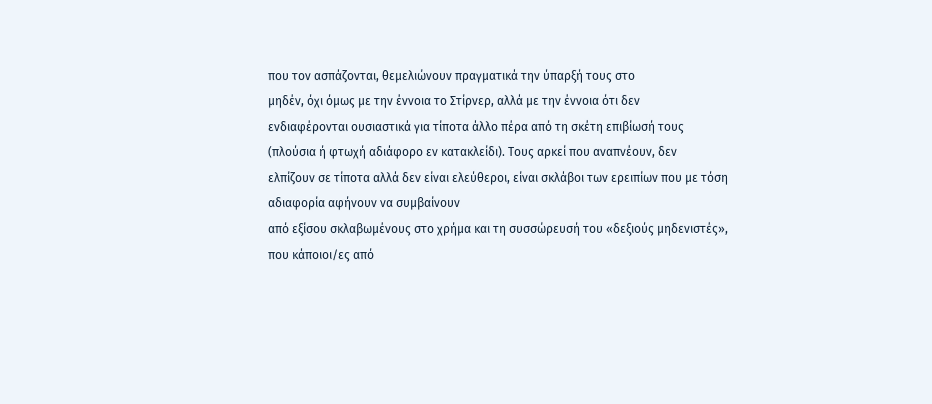που τον ασπάζονται, θεμελιώνουν πραγματικά την ύπαρξή τους στο
μηδέν, όχι όμως με την έννοια το Στίρνερ, αλλά με την έννοια ότι δεν
ενδιαφέρονται ουσιαστικά για τίποτα άλλο πέρα από τη σκέτη επιβίωσή τους
(πλούσια ή φτωχή αδιάφορο εν κατακλείδι). Τους αρκεί που αναπνέουν, δεν
ελπίζουν σε τίποτα αλλά δεν είναι ελεύθεροι, είναι σκλάβοι των ερειπίων που με τόση αδιαφορία αφήνουν να συμβαίνουν
από εξίσου σκλαβωμένους στο χρήμα και τη συσσώρευσή του «δεξιούς μηδενιστές»,
που κάποιοι/ες από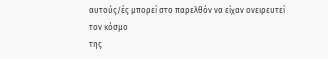αυτούς/ές μπορεί στο παρελθόν να είχαν ονειρευτεί τον κόσμο
της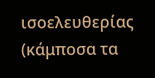ισοελευθερίας (κάμποσα τα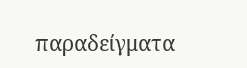παραδείγματα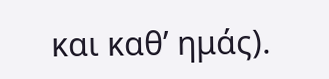και καθ’ ημάς).